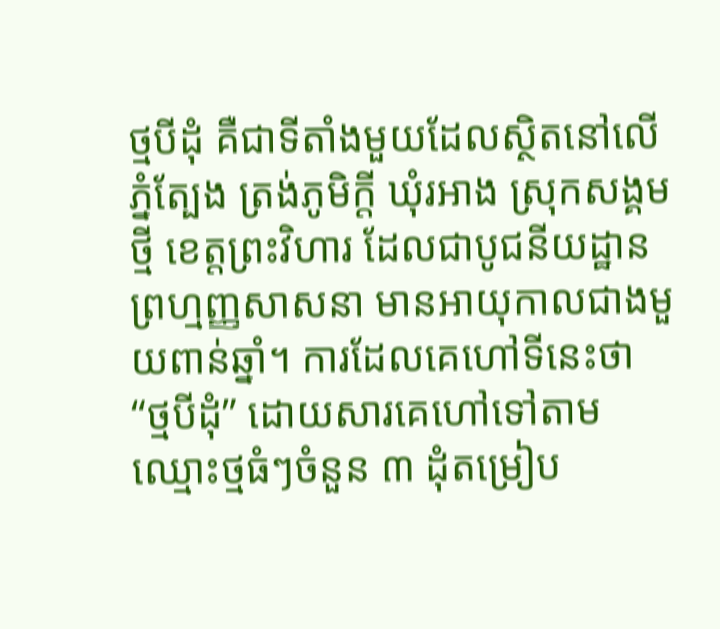ថ្មបីដុំ គឺជាទីតាំងមួយដែលស្ថិតនៅលើភ្នំត្បែង ត្រង់ភូមិក្តី ឃុំរអាង ស្រុកសង្គមថ្មី ខេត្តព្រះវិហារ ដែលជាបូជនីយដ្ឋានព្រហ្មញ្ញសាសនា មានអាយុកាលជាងមួយពាន់ឆ្នាំ។ ការដែលគេហៅទីនេះថា “ថ្មបីដុំ” ដោយសារគេហៅទៅតាមឈ្មោះថ្មធំៗចំនួន ៣ ដុំតម្រៀប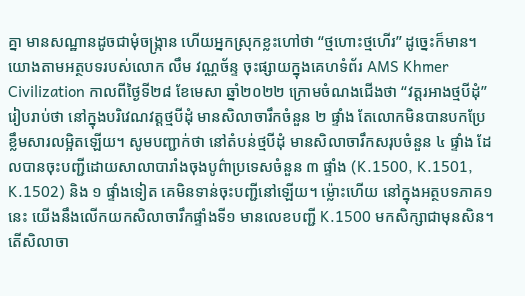គ្នា មានសណ្ឋានដូចជាមុំចង្រ្កាន ហើយអ្នកស្រុកខ្លះហៅថា “ថ្មហោះថ្មហើរ” ដូច្នេះក៏មាន។ យោងតាមអត្ថបទរបស់លោក លឹម វណ្ណច័ន្ទ ចុះផ្សាយក្នុងគេហទំព័រ AMS Khmer Civilization កាលពីថ្ងៃទី២៨ ខែមេសា ឆ្នាំ២០២២ ក្រោមចំណងជើងថា “វត្តរអាងថ្មបីដុំ” រៀបរាប់ថា នៅក្នុងបរិវេណវត្តថ្មបីដុំ មានសិលាចារឹកចំនួន ២ ផ្ទាំង តែលោកមិនបានបកប្រែខ្លឹមសារលម្អិតឡើយ។ សូមបញ្ជាក់ថា នៅតំបន់ថ្មបីដុំ មានសិលាចារឹកសរុបចំនួន ៤ ផ្ទាំង ដែលបានចុះបញ្ជីដោយសាលាបារាំងចុងបូព៌ាប្រទេសចំនួន ៣ ផ្ទាំង (K.1500, K.1501, K.1502) និង ១ ផ្ទាំងទៀត គេមិនទាន់ចុះបញ្ជីនៅឡើយ។ ម្ល៉ោះហើយ នៅក្នុងអត្ថបទភាគ១នេះ យើងនឹងលើកយកសិលាចារឹកផ្ទាំងទី១ មានលេខបញ្ជី K.1500 មកសិក្សាជាមុនសិន។ តើសិលាចា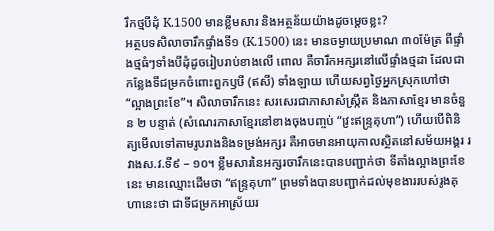រឹកថ្មបីដុំ K.1500 មានខ្លឹមសារ និងអត្ថន័យយ៉ាងដូចម្តេចខ្លះ?
អត្ថបទសិលាចារឹកផ្ទាំងទី១ (K.1500) នេះ មានចម្ងាយប្រមាណ ៣០ម៉ែត្រ ពីផ្ទាំងថ្មធំៗទាំងបីដុំដូចរៀបរាប់ខាងលើ ពោល គឺចារឹកអក្សរនៅលើផ្ទាំងថ្មដា ដែលជាកន្លែងទីជម្រកចំពោះពួកឫឞី (ឥសី) ទាំងឡាយ ហើយសព្វថ្ងៃអ្នកស្រុកហៅថា “ល្អាងព្រះខែ”។ សិលាចារឹកនេះ សរសេរជាភាសាសំស្រ្កឹត និងភាសាខ្មែរ មានចំនួន ២ បន្ទាត់ (សំណេរភាសាខ្មែរនៅខាងចុងបញ្ចប់ “វ្រះឥន្រ្ទគុហា”) ហើយបើពិនិត្យមើលទៅតាមរូបរាងនិងទម្រង់អក្សរ គឺអាចមានអាយុកាលស្ថិតនៅសម័យអង្គរ រវាងស.វ.ទី៩ – ១០។ ខ្លឹមសារនៃអក្សរចារឹកនេះបានបញ្ជាក់ថា ទីតាំងល្អាងព្រះខែនេះ មានឈ្មោះដើមថា “ឥន្រ្ទគុហា” ព្រមទាំងបានបញ្ជាក់ដល់មុខងាររបស់រូងគុហានេះថា ជាទីជម្រកអាស្រ័យរ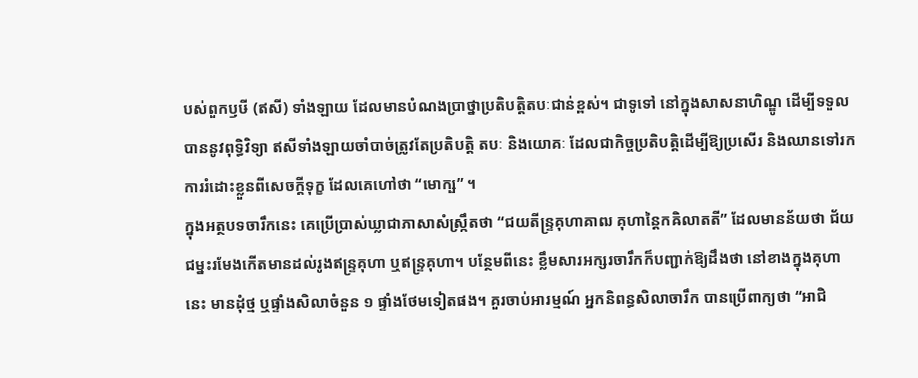បស់ពួកឫឞី (ឥសី) ទាំងឡាយ ដែលមានបំណងប្រាថ្នាប្រតិបត្តិតបៈជាន់ខ្ពស់។ ជាទូទៅ នៅក្នុងសាសនាហិណ្ឌូ ដើម្បីទទួលបាននូវពុទ្ធិវិទ្យា ឥសីទាំងឡាយចាំបាច់ត្រូវតែប្រតិបត្តិ តបៈ និងយោគៈ ដែលជាកិច្ចប្រតិបត្តិដើម្បីឱ្យប្រសើរ និងឈានទៅរកការរំដោះខ្លួនពីសេចក្តីទុក្ខ ដែលគេហៅថា “មោក្ឞ” ។
ក្នុងអត្ថបទចារឹកនេះ គេប្រើប្រាស់ឃ្លាជាភាសាសំស្រ្កឹតថា “ជយតីន្រ្ទគុហាគាឍ គុហាន្តៃកឝិលាតតី” ដែលមានន័យថា ជ័យជម្នះរមែងកើតមានដល់រូងឥន្រ្ទគុហា ឬឥន្រ្ទគុហា។ បន្ថែមពីនេះ ខ្លឹមសារអក្សរចារឹកក៏បញ្ជាក់ឱ្យដឹងថា នៅខាងក្នុងគុហានេះ មានដុំថ្ម ឬផ្ទាំងសិលាចំនួន ១ ផ្ទាំងថែមទៀតផង។ គួរចាប់អារម្មណ៍ អ្នកនិពន្ធសិលាចារឹក បានប្រើពាក្យថា “អាជិ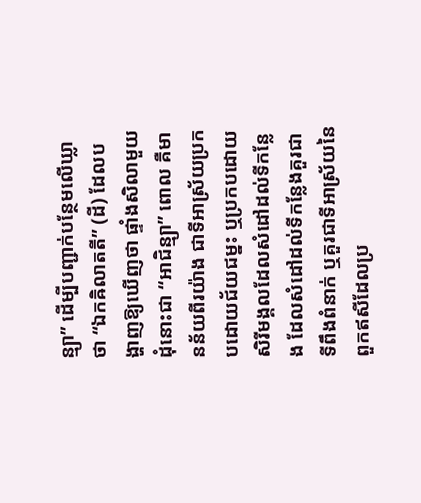ន្ម្យា” ដើម្បីបញ្ជាក់បន្ថែមលើឃ្លាថា “ឯកឝិលាតតី” (ដី) ដែលបង្ហាញឱ្យឃើញថា ផ្ទាំងសិលាមួយដុំនោះជា “អាជិន្ម្យា” ពោល គឺមានន័យពីរយ៉ាង ជាទីអាស្រ័យប្រកបដោយជ័យជម្នះ ឬប្រកបដោយសិរីមង្គលដែលសំដៅដល់ទីកន្លែង ដែលសំដៅដល់ទីកន្លែងគួរជាទីពឹងពំនាក់ ឬគួរជាទីអាស្រ័យនៃពួកឥសីដែលប្រ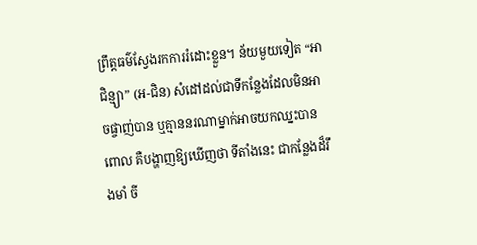ព្រឹត្តធម៌ស្វែងរកការរំដោះខ្លួន។ ន័យមួយទៀត “អាជិន្ម្យា” (អ-ជិន) សំដៅដល់ជាទីកន្លែងដែលមិនអាចផ្ចាញ់បាន ឬគ្មាននរណាម្នាក់អាចយកឈ្នះបាន ពោល គឺបង្ហាញឱ្យឃើញថា ទីតាំងនេះ ជាកន្លែងដ៏រឹងមាំ ចី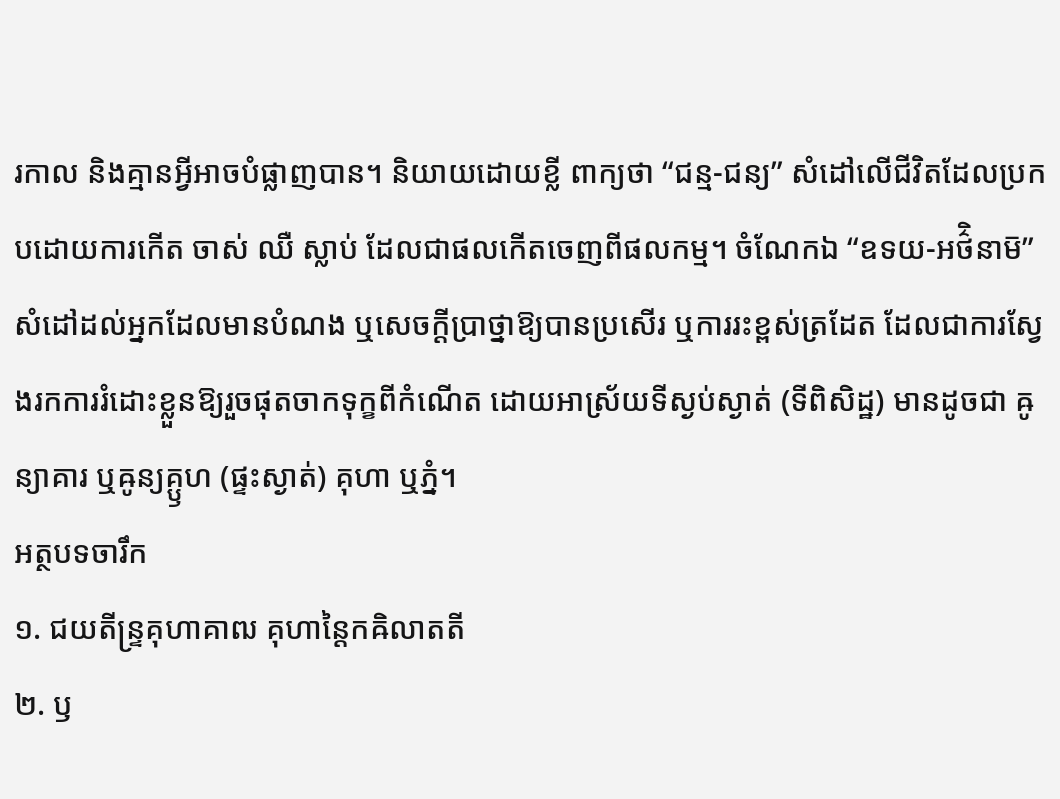រកាល និងគ្មានអ្វីអាចបំផ្លាញបាន។ និយាយដោយខ្លី ពាក្យថា “ជន្ម-ជន្យ” សំដៅលើជីវិតដែលប្រកបដោយការកើត ចាស់ ឈឺ ស្លាប់ ដែលជាផលកើតចេញពីផលកម្ម។ ចំណែកឯ “ឧទយ-អថ៌ិនាម៑” សំដៅដល់អ្នកដែលមានបំណង ឬសេចក្តីប្រាថ្នាឱ្យបានប្រសើរ ឬការរះខ្ពស់ត្រដែត ដែលជាការស្វែងរកការរំដោះខ្លួនឱ្យរួចផុតចាកទុក្ខពីកំណើត ដោយអាស្រ័យទីស្ងប់ស្ងាត់ (ទីពិសិដ្ឋ) មានដូចជា ឝូន្យាគារ ឬឝូន្យគ្ឫហ (ផ្ទះស្ងាត់) គុហា ឬភ្នំ។
អត្ថបទចារឹក
១. ជយតីន្ទ្រគុហាគាឍ គុហាន្តៃកឝិលាតតី
២. ឫ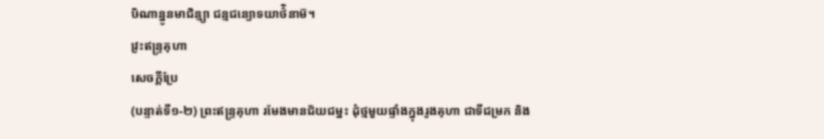ឞិណាន្នូនមាជិន្ម្យា ជន្មជន្យោទយាថ៌ិនាម៑។
វ្រះឥន្ទ្រគុហា
សេចក្តីប្រែ
(បន្ទាត់ទី១-២) ព្រះឥន្ទ្រគុហា រមែងមានជ័យជម្នះ ដុំថ្មមួយផ្ទាំងក្នុងរូងគុហា ជាទីជម្រក និង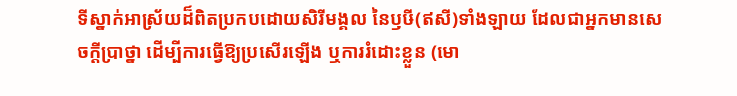ទីស្នាក់អាស្រ័យដ៏ពិតប្រកបដោយសិរីមង្គល នៃឫឞី(ឥសី)ទាំងឡាយ ដែលជាអ្នកមានសេចក្តីប្រាថ្នា ដើម្បីការធ្វើឱ្យប្រសើរឡើង ឬការរំដោះខ្លួន (មោ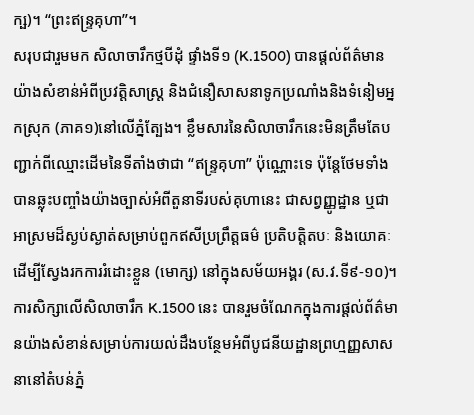ក្ឞ)។ “ព្រះឥន្ទ្រគុហា”។
សរុបជារួមមក សិលាចារឹកថ្មបីដុំ ផ្ទាំងទី១ (K.1500) បានផ្តល់ព័ត៌មានយ៉ាងសំខាន់អំពីប្រវត្តិសាស្ត្រ និងជំនឿសាសនាទូកប្រណាំងនិងទំនៀមអ្នកស្រុក (ភាគ១)នៅលើភ្នំត្បែង។ ខ្លឹមសារនៃសិលាចារឹកនេះមិនត្រឹមតែបញ្ជាក់ពីឈ្មោះដើមនៃទីតាំងថាជា “ឥន្ទ្រគុហា” ប៉ុណ្ណោះទេ ប៉ុន្តែថែមទាំងបានឆ្លុះបញ្ចាំងយ៉ាងច្បាស់អំពីតួនាទីរបស់គុហានេះ ជាសព្វញ្ញូដ្ឋាន ឬជាអាស្រមដ៏ស្ងប់ស្ងាត់សម្រាប់ពួកឥសីប្រព្រឹត្តធម៌ ប្រតិបត្តិតបៈ និងយោគៈ ដើម្បីស្វែងរកការរំដោះខ្លួន (មោក្ស) នៅក្នុងសម័យអង្គរ (ស.វ.ទី៩-១០)។ ការសិក្សាលើសិលាចារឹក K.1500 នេះ បានរួមចំណែកក្នុងការផ្តល់ព័ត៌មានយ៉ាងសំខាន់សម្រាប់ការយល់ដឹងបន្ថែមអំពីបូជនីយដ្ឋានព្រហ្មញ្ញសាសនានៅតំបន់ភ្នំ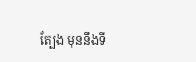ត្បែង មុននឹងទី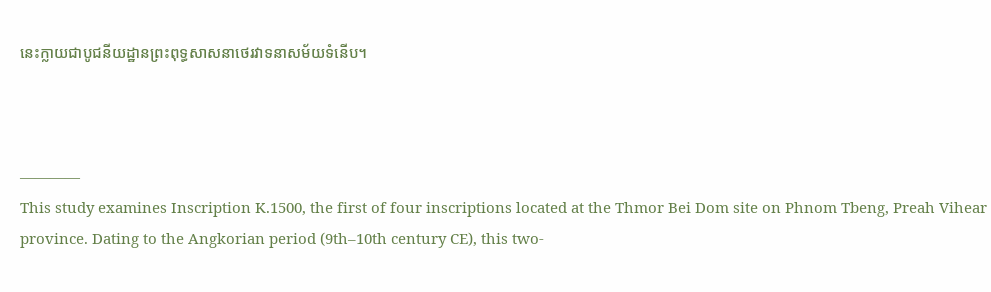នេះក្លាយជាបូជនីយដ្ឋានព្រះពុទ្ធសាសនាថេរវាទនាសម័យទំនើប។



————
This study examines Inscription K.1500, the first of four inscriptions located at the Thmor Bei Dom site on Phnom Tbeng, Preah Vihear province. Dating to the Angkorian period (9th–10th century CE), this two-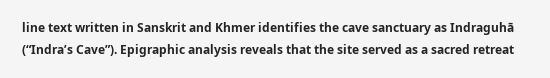line text written in Sanskrit and Khmer identifies the cave sanctuary as Indraguhā (“Indra’s Cave”). Epigraphic analysis reveals that the site served as a sacred retreat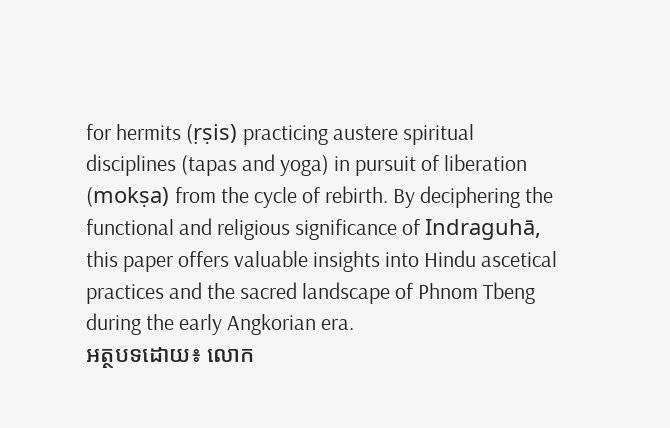for hermits (ṛṣis) practicing austere spiritual disciplines (tapas and yoga) in pursuit of liberation (mokṣa) from the cycle of rebirth. By deciphering the functional and religious significance of Indraguhā, this paper offers valuable insights into Hindu ascetical practices and the sacred landscape of Phnom Tbeng during the early Angkorian era.
អត្ថបទដោយ៖ លោក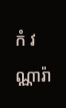កំ វណ្ណារ៉ា